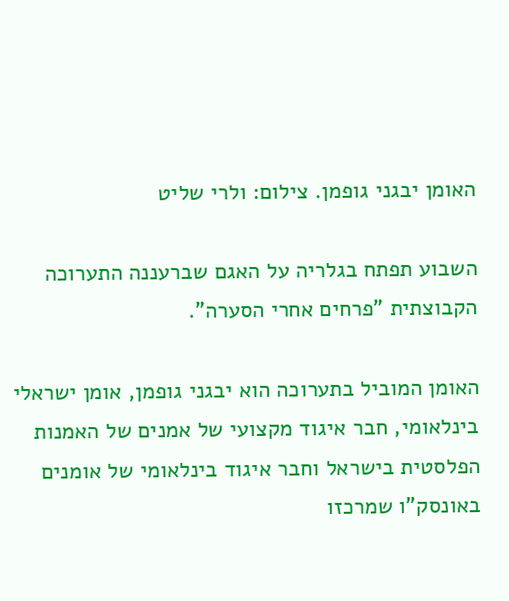האומן יבגני גופמן. צילום: ולרי שליט

השבוע תפתח בגלריה על האגם שברעננה התערוכה הקבוצתית "פרחים אחרי הסערה".

האומן המוביל בתערוכה הוא יבגני גופמן, אומן ישראלי בינלאומי, חבר איגוד מקצועי של אמנים של האמנות הפלסטית בישראל וחבר איגוד בינלאומי של אומנים באונסק"ו שמרכזו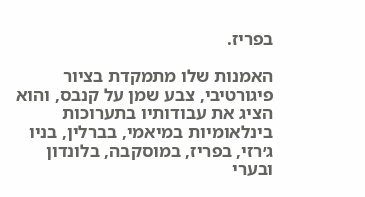בפריז.

האמנות שלו מתמקדת בציור פיגורטיבי, צבע שמן על קנבס, והוא הציג את עבודותיו בתערוכות בינלאומיות במיאמי, בברלין, בניו ג׳רזי, בפריז, במוסקבה, בלונדון ובערי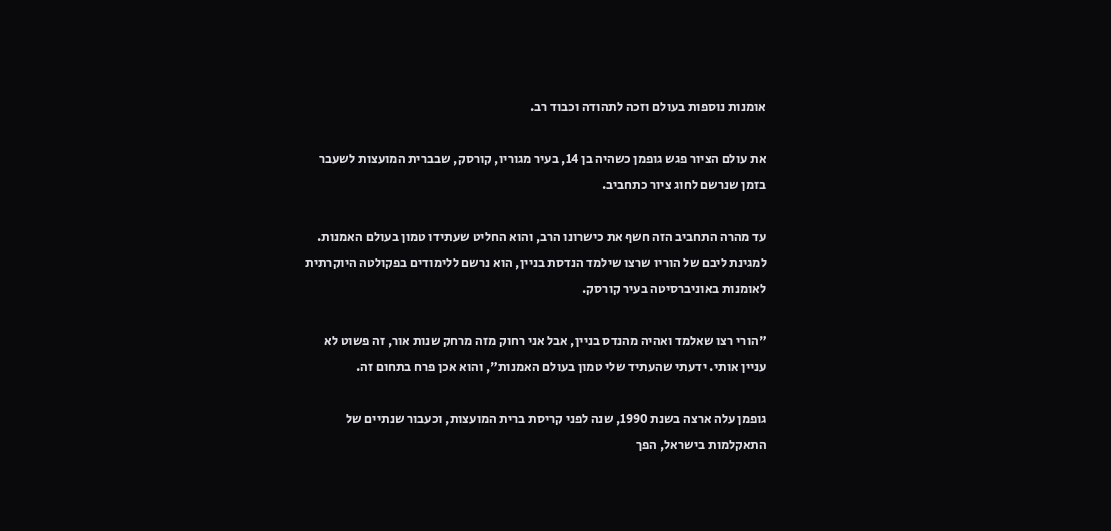אומנות נוספות בעולם וזכה לתהודה וכבוד רב.

את עולם הציור פגש גופמן כשהיה בן 14, בעיר מגוריו, קורסק, שבברית המועצות לשעבר בזמן שנרשם לחוג ציור כתחביב.

עד מהרה התחביב הזה חשף את כישרונו הרב, והוא החליט שעתידו טמון בעולם האמנות. למגינת ליבם של הוריו שרצו שילמד הנדסת בניין, הוא נרשם ללימודים בפקולטה היוקרתית לאומנות באוניברסיטה בעיר קורסק.

"הורי רצו שאלמד ואהיה מהנדס בניין, אבל אני רחוק מזה מרחק שנות אור, זה פשוט לא עניין אותי. ידעתי שהעתיד שלי טמון בעולם האמנות", והוא אכן פרח בתחום זה.

גופמן עלה ארצה בשנת 1990, שנה לפני קריסת ברית המועצות, וכעבור שנתיים של התאקלמות בישראל, הפך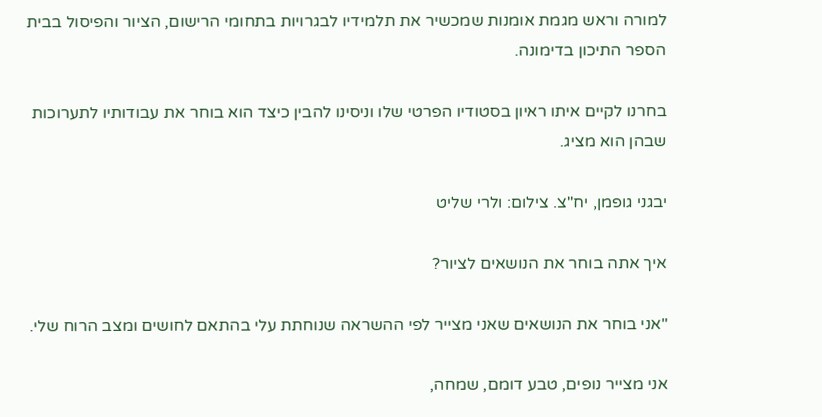למורה וראש מגמת אומנות שמכשיר את תלמידיו לבגרויות בתחומי הרישום, הציור והפיסול בבית הספר התיכון בדימונה.

בחרנו לקיים איתו ראיון בסטודיו הפרטי שלו וניסינו להבין כיצד הוא בוחר את עבודותיו לתערוכות שבהן הוא מציג.

יבגני גופמן, יח"צ. צילום: ולרי שליט

איך אתה בוחר את הנושאים לציור?

"אני בוחר את הנושאים שאני מצייר לפי ההשראה שנוחתת עלי בהתאם לחושים ומצב הרוח שלי.

אני מצייר נופים, טבע דומם, שמחה,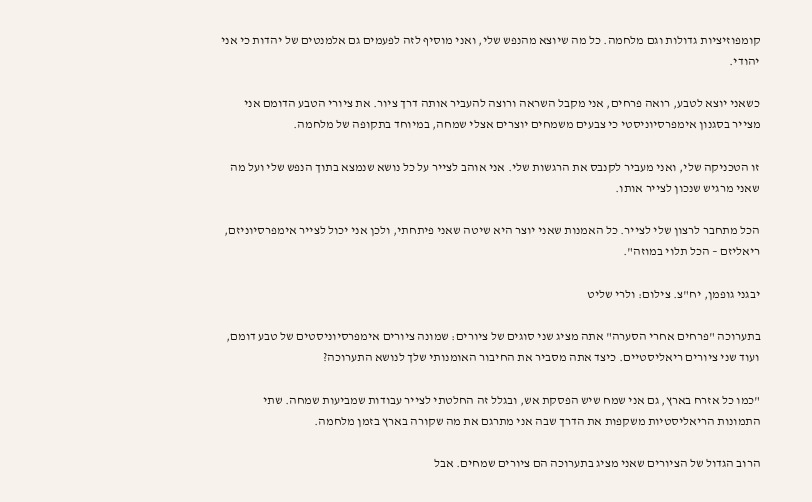קומפוזיציות גדולות וגם מלחמה. כל מה שיוצא מהנפש שלי, ואני מוסיף לזה לפעמים גם אלמנטים של יהדות כי אני יהודי.

כשאני יוצא לטבע, רואה פרחים, אני מקבל השראה ורוצה להעביר אותה דרך ציור. את ציורי הטבע הדומם אני מצייר בסגנון אימפרסיוניסטי כי צבעים משמחים יוצרים אצלי שמחה, במיוחד בתקופה של מלחמה.

זו הטכניקה שלי, ואני מעביר לקנבס את הרגשות שלי. אני אוהב לצייר על כל נושא שנמצא בתוך הנפש שלי ועל מה שאני מרגיש שנכון לצייר אותו.

הכל מתחבר לרצון שלי לצייר. כל האמנות שאני יוצר היא שיטה שאני פיתחתי, ולכן אני יכול לצייר אימפרסיוניזם, ריאליזם – הכל תלוי במוזה".

יבגני גופמן, יח"צ. צילום: ולרי שליט

בתערוכה "פרחים אחרי הסערה" אתה מציג שני סוגים של ציורים: שמונה ציורים אימפרסיוניסטים של טבע דומם, ועוד שני ציורים ריאליסטיים. כיצד אתה מסביר את החיבור האומנותי שלך לנושא התערוכה?

"כמו כל אזרח בארץ, גם אני שמח שיש הפסקת אש, ובגלל זה החלטתי לצייר עבודות שמביעות שמחה. שתי התמונות הריאליסטיות משקפות את הדרך שבה אני מתרגם את מה שקורה בארץ בזמן מלחמה.

הרוב הגדול של הציורים שאני מציג בתערוכה הם ציורים שמחים. אבל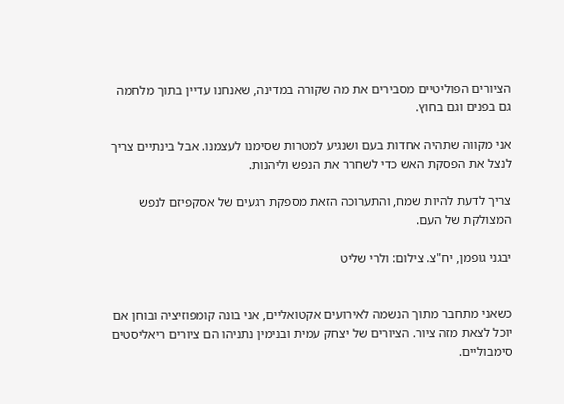הציורים הפוליטיים מסבירים את מה שקורה במדינה, שאנחנו עדיין בתוך מלחמה גם בפנים וגם בחוץ.

אני מקווה שתהיה אחדות בעם ושנגיע למטרות שסימנו לעצמנו. אבל בינתיים צריך לנצל את הפסקת האש כדי לשחרר את הנפש וליהנות.

צריך לדעת להיות שמח, והתערוכה הזאת מספקת רגעים של אסקפיזם לנפש המצולקת של העם.

יבגני גופמן, יח"צ. צילום: ולרי שליט


כשאני מתחבר מתוך הנשמה לאירועים אקטואליים, אני בונה קומפוזיציה ובוחן אם יוכל לצאת מזה ציור. הציורים של יצחק עמית ובנימין נתניהו הם ציורים ריאליסטים סימבוליים.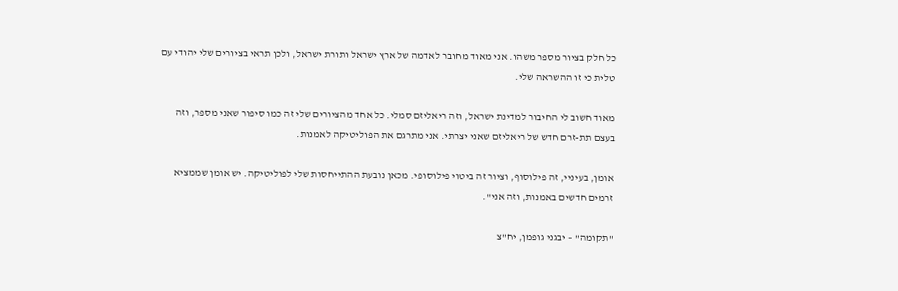כל חלק בציור מספר משהו. אני מאוד מחובר לאדמה של ארץ ישראל ותורת ישראל, ולכן תראי בציורים שלי יהודי עם טלית כי זו ההשראה שלי.

מאוד חשוב לי החיבור למדינת ישראל, וזה ריאליזם סמלי. כל אחד מהציורים שלי זה כמו סיפור שאני מספר, וזה בעצם תת-זרם חדש של ריאליזם שאני יצרתי. אני מתרגם את הפוליטיקה לאמנות.

אומן, בעיניי, זה פילוסוף, וציור זה ביטוי פילוסופי. מכאן נובעת ההתייחסות שלי לפוליטיקה. יש אומן שממציא זרמים חדשים באמנות, וזה אני".

"תקומה" – יבגני גופמן, יח"צ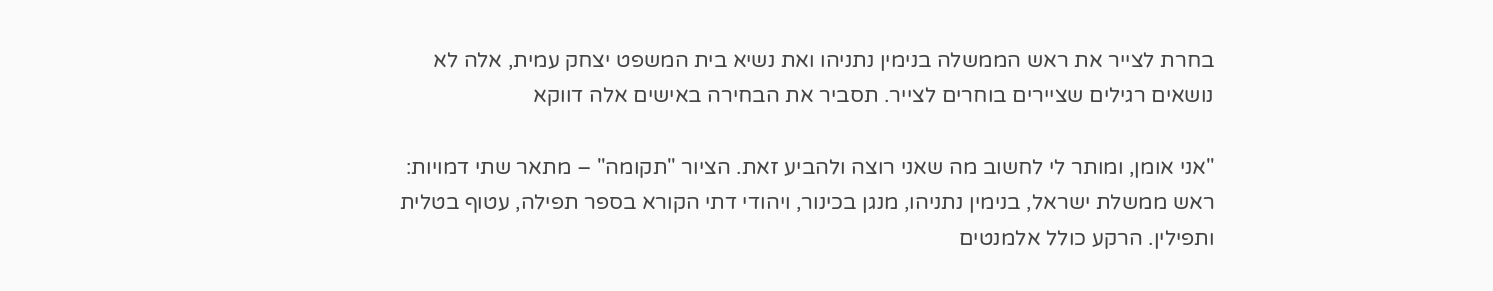בחרת לצייר את ראש הממשלה בנימין נתניהו ואת נשיא בית המשפט יצחק עמית, אלה לא נושאים רגילים שציירים בוחרים לצייר. תסביר את הבחירה באישים אלה דווקא

"אני אומן, ומותר לי לחשוב מה שאני רוצה ולהביע זאת. הציור "תקומה" – מתאר שתי דמויות: ראש ממשלת ישראל, בנימין נתניהו, מנגן בכינור, ויהודי דתי הקורא בספר תפילה, עטוף בטלית ותפילין. הרקע כולל אלמנטים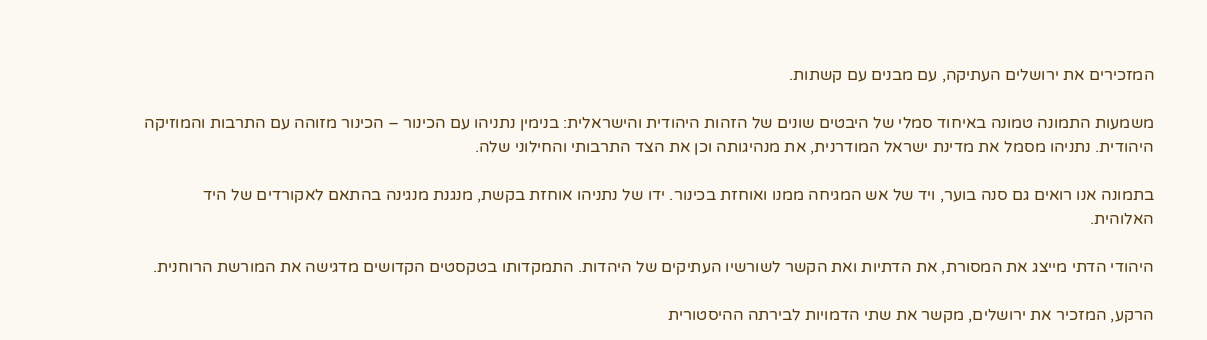המזכירים את ירושלים העתיקה, עם מבנים עם קשתות.

משמעות התמונה טמונה באיחוד סמלי של היבטים שונים של הזהות היהודית והישראלית: בנימין נתניהו עם הכינור – הכינור מזוהה עם התרבות והמוזיקה היהודית. נתניהו מסמל את מדינת ישראל המודרנית, את מנהיגותה וכן את הצד התרבותי והחילוני שלה.

בתמונה אנו רואים גם סנה בוער, ויד של אש המגיחה ממנו ואוחזת בכינור. ידו של נתניהו אוחזת בקשת, מנגנת מנגינה בהתאם לאקורדים של היד האלוהית.

היהודי הדתי מייצג את המסורת, את הדתיות ואת הקשר לשורשיו העתיקים של היהדות. התמקדותו בטקסטים הקדושים מדגישה את המורשת הרוחנית.

הרקע, המזכיר את ירושלים, מקשר את שתי הדמויות לבירתה ההיסטורית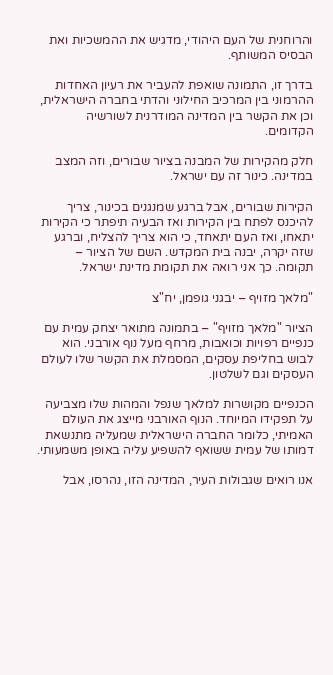והרוחנית של העם היהודי, מדגיש את ההמשכיות ואת הבסיס המשותף.

בדרך זו, התמונה שואפת להעביר את רעיון האחדות ההרמוני בין המרכיב החילוני והדתי בחברה הישראלית, וכן את הקשר בין המדינה המודרנית לשורשיה הקדומים.

חלק מהקירות של המבנה בציור שבורים, וזה המצב במדינה. כינור זה עם ישראל.

הקירות שבורים, אבל ברגע שמנגנים בכינור, צריך להיכנס לפתח בין הקירות ואז הבעיה תיפתר כי הקירות יתאחו, ואז העם יתאחד, כי הוא צריך להצליח, וברגע שזה יקרה, יבנה בית המקדש. השם של הציור – תקומה. כך אני רואה את תקומת מדינת ישראל.

"מלאך מזויף – יבגני גופמן, יח"צ

הציור "מלאך מזויף" – בתמונה מתואר יצחק עמית עם כנפיים רפויות וכואבות, מרחף מעל נוף אורבני. הוא לבוש בחליפת עסקים, המסמלת את הקשר שלו לעולם העסקים וגם לשלטון.

הכנפיים מקושרות למלאך שנפל והמהות שלו מצביעה על תפקידו המיוחד. הנוף האורבני מייצג את העולם האמיתי, כלומר החברה הישראלית שמעליה מתנשאת דמותו של עמית ששואף להשפיע עליה באופן משמעותי.

אנו רואים שגבולות העיר, המדינה הזו, נהרסו, אבל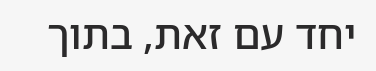יחד עם זאת, בתוך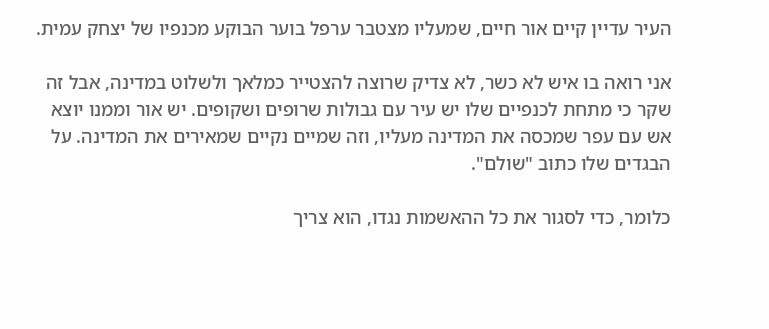העיר עדיין קיים אור חיים, שמעליו מצטבר ערפל בוער הבוקע מכנפיו של יצחק עמית.

אני רואה בו איש לא כשר, לא צדיק שרוצה להצטייר כמלאך ולשלוט במדינה, אבל זה שקר כי מתחת לכנפיים שלו יש עיר עם גבולות שרופים ושקופים. יש אור וממנו יוצא אש עם עפר שמכסה את המדינה מעליו, וזה שמיים נקיים שמאירים את המדינה. על הבגדים שלו כתוב "שולם".

כלומר, כדי לסגור את כל ההאשמות נגדו, הוא צריך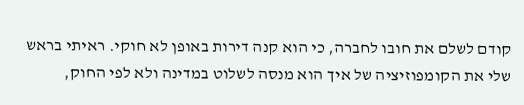קודם לשלם את חובו לחברה, כי הוא קנה דירות באופן לא חוקי. ראיתי בראש שלי את הקומפוזיציה של איך הוא מנסה לשלוט במדינה ולא לפי החוק,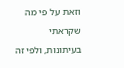וזאת על פי מה שקראתי בעיתונות, ולפי זה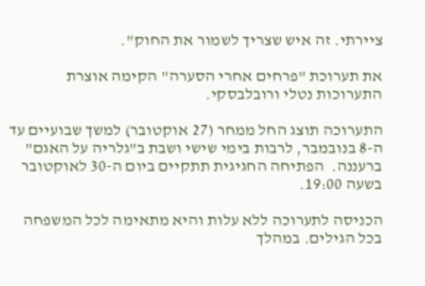ציירתי. זה איש שצריך לשמור את החוק".

את תערוכת "פרחים אחרי הסערה" הקימה אוצרת התערוכות נטלי ורובלבסקי.

התערוכה תוצג החל ממחר (27 אוקטובר) למשך שבועיים עד ה-8 בנובמבר, לרבות בימי שישי ושבת ב"גלריה על האגם" ברעננה.  הפתיחה החגיגית תתקיים ביום ה-30 לאוקטובר בשעה 19:00.

הכניסה לתערוכה ללא עלות והיא מתאימה לכל המשפחה בכל הגילים. במהלך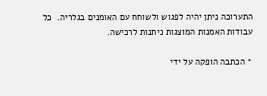התערוכה ניתן יהיה לפגוש ולשוחח עם האומנים בגלריה.  כל עבודות האמנות המוצגות ניתנות לרכישה.

* הכתבה הופקה על ידי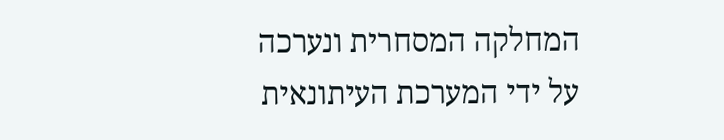המחלקה המסחרית ונערכה על ידי המערכת העיתונאית